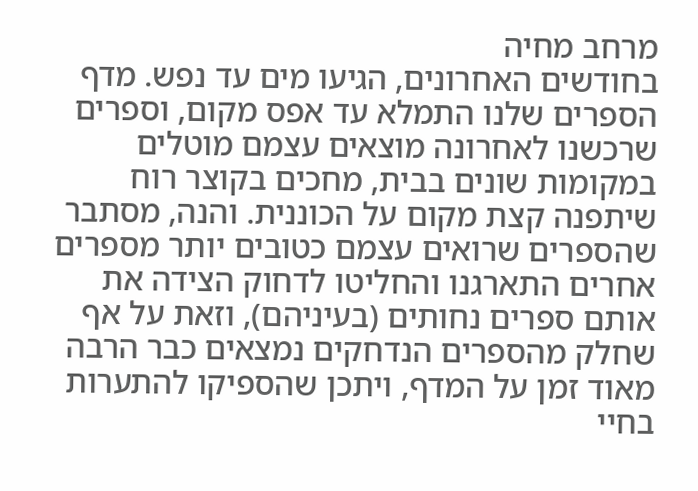מרחב מחיה
בחודשים האחרונים, הגיעו מים עד נפש. מדף הספרים שלנו התמלא עד אפס מקום, וספרים שרכשנו לאחרונה מוצאים עצמם מוטלים במקומות שונים בבית, מחכים בקוצר רוח שיתפנה קצת מקום על הכוננית. והנה, מסתבר שהספרים שרואים עצמם כטובים יותר מספרים אחרים התארגנו והחליטו לדחוק הצידה את אותם ספרים נחותים (בעיניהם), וזאת על אף שחלק מהספרים הנדחקים נמצאים כבר הרבה מאוד זמן על המדף, ויתכן שהספיקו להתערות בחיי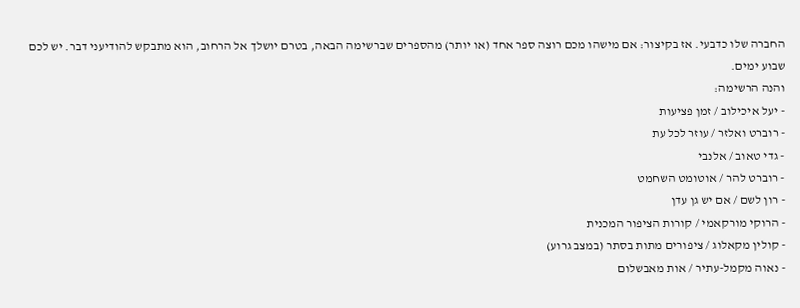החברה שלו כדבעי. אז בקיצור: אם מישהו מכם רוצה ספר אחד (או יותר) מהספרים שברשימה הבאה, בטרם יושלך אל הרחוב, הוא מתבקש להודיעני דבר. יש לכם שבוע ימים.
והנה הרשימה:
- יעל איכילוב / זמן פציעות
- רוברט ואלזר / עוזר לכל עת
- גדי טאוב / אלנבי
- רוברט להר / אוטומט השחמט
- רון לשם / אם יש גן עדן
- הרוקי מורקאמי / קורות הציפור המכנית
- קולין מקאלוג / ציפורים מתות בסתר (במצב גרוע)
- נאוה מקמל-עתיר / אות מאבשלום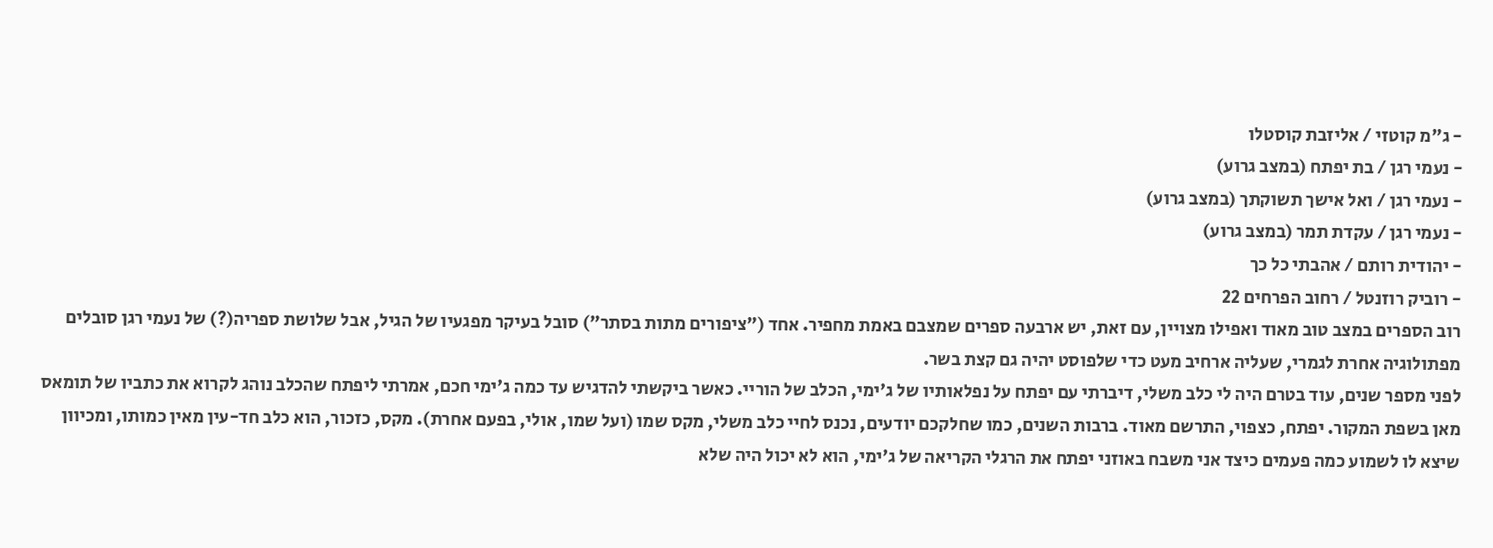- ג"מ קוטזי / אליזבת קוסטלו
- נעמי רגן / בת יפתח (במצב גרוע)
- נעמי רגן / ואל אישך תשוקתך (במצב גרוע)
- נעמי רגן / עקדת תמר (במצב גרוע)
- יהודית רותם / אהבתי כל כך
- רוביק רוזנטל / רחוב הפרחים 22
רוב הספרים במצב טוב מאוד ואפילו מצויין, עם זאת, יש ארבעה ספרים שמצבם באמת מחפיר. אחד ("ציפורים מתות בסתר") סובל בעיקר מפגעיו של הגיל, אבל שלושת ספריה(?) של נעמי רגן סובלים מפתולוגיה אחרת לגמרי, שעליה ארחיב מעט כדי שלפוסט יהיה גם קצת בשר.
לפני מספר שנים, עוד בטרם היה לי כלב משלי, דיברתי עם יפתח על נפלאותיו של ג'ימי, הכלב של הוריי. כאשר ביקשתי להדגיש עד כמה ג'ימי חכם, אמרתי ליפתח שהכלב נוהג לקרוא את כתביו של תומאס מאן בשפת המקור. יפתח, כצפוי, התרשם מאוד. ברבות השנים, כמו שחלקכם יודעים, נכנס לחיי כלב משלי, מקס שמו (ועל שמו, אולי, בפעם אחרת). מקס, כזכור, הוא כלב חד-עין מאין כמותו, ומכיוון שיצא לו לשמוע כמה פעמים כיצד אני משבח באוזני יפתח את הרגלי הקריאה של ג'ימי, הוא לא יכול היה שלא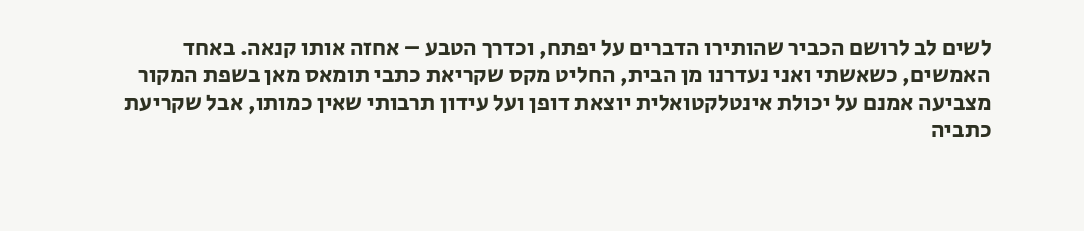לשים לב לרושם הכביר שהותירו הדברים על יפתח, וכדרך הטבע – אחזה אותו קנאה. באחד האמשים, כשאשתי ואני נעדרנו מן הבית, החליט מקס שקריאת כתבי תומאס מאן בשפת המקור מצביעה אמנם על יכולת אינטלקטואלית יוצאת דופן ועל עידון תרבותי שאין כמותו, אבל שקריעת כתביה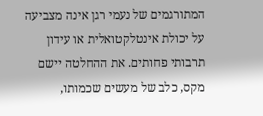המתורגמים של נעמי רגן אינה מצביעה על יכולת אינטלקטואלית או עידון תרבותי פחותים. את ההחלטה יישם מקס, כלב של מעשים שכמותו,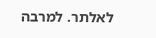לאלתר. למרבה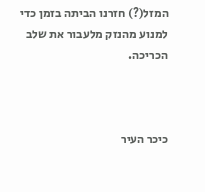המזל(?) חזרנו הביתה בזמן כדי למנוע מהנזק מלעבור את שלב הכריכה.



כיכר העיר